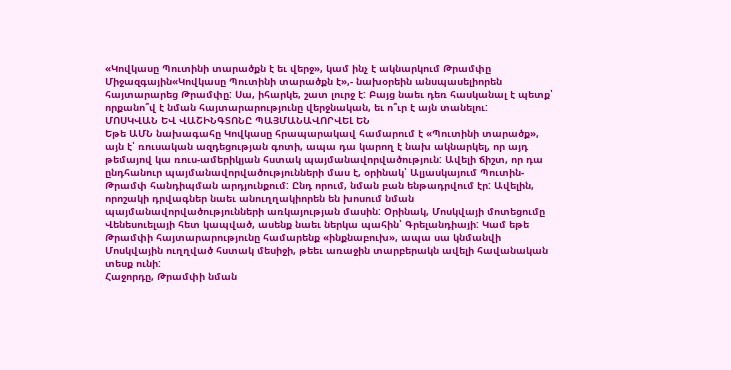«Կովկասը Պուտինի տարածքն է եւ վերջ», կամ ինչ է ակնարկում Թրամփը
Միջազգային«Կովկասը Պուտինի տարածքն է»,- նախօրեին անսպասելիորեն հայտարարեց Թրամփը: Սա, իհարկե, շատ լուրջ է: Բայց նաեւ դեռ հասկանալ է պետք՝ որքանո՞վ է նման հայտարարությունը վերջնական, եւ ո՞ւր է այն տանելու:
ՄՈՍԿՎԱՆ ԵՎ ՎԱՇԻՆԳՏՈՆԸ ՊԱՅՄԱՆԱՎՈՐՎԵԼ ԵՆ
Եթե ԱՄՆ նախագահը Կովկասը հրապարակավ համարում է «Պուտինի տարածք», այն է՝ ռուսական ազդեցության գոտի, ապա դա կարող է նախ ակնարկել, որ այդ թեմայով կա ռուս-ամերիկյան հստակ պայմանավորվածություն: Ավելի ճիշտ, որ դա ընդհանուր պայմանավորվածությունների մաս է, օրինակ՝ Ալյասկայում Պուտին-Թրամփ հանդիպման արդյունքում: Ընդ որում, նման բան ենթադրվում էր: Ավելին, որոշակի դրվագներ նաեւ անուղղակիորեն են խոսում նման պայմանավորվածությունների առկայության մասին: Օրինակ, Մոսկվայի մոտեցումը Վենեսուելայի հետ կապված, ասենք նաեւ ներկա պահին՝ Գրելանդիայի: Կամ եթե Թրամփի հայտարարությունը համարենք «ինքնաբուխ», ապա սա կնմանվի Մոսկվային ուղղված հստակ մեսիջի, թեեւ առաջին տարբերակն ավելի հավանական տեսք ունի:
Հաջորդը, Թրամփի նման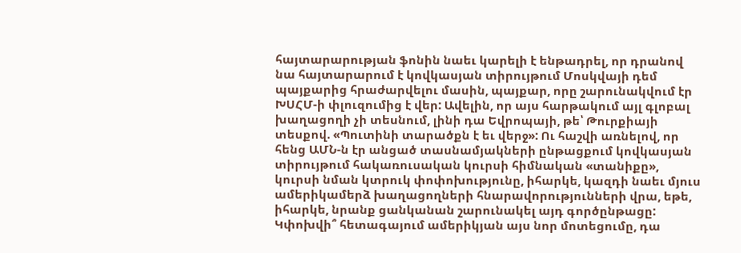հայտարարության ֆոնին նաեւ կարելի է ենթադրել, որ դրանով նա հայտարարում է կովկասյան տիրույթում Մոսկվայի դեմ պայքարից հրաժարվելու մասին, պայքար, որը շարունակվում էր ԽՍՀՄ-ի փլուզումից է վեր: Ավելին, որ այս հարթակում այլ գլոբալ խաղացողի չի տեսնում, լինի դա Եվրոպայի, թե՝ Թուրքիայի տեսքով. «Պուտինի տարածքն է եւ վերջ»: Ու հաշվի առնելով, որ հենց ԱՄՆ-ն էր անցած տասնամյակների ընթացքում կովկասյան տիրույթում հակառուսական կուրսի հիմնական «տանիքը», կուրսի նման կտրուկ փոփոխությունը, իհարկե, կազդի նաեւ մյուս ամերիկամերձ խաղացողների հնարավորությունների վրա, եթե, իհարկե, նրանք ցանկանան շարունակել այդ գործընթացը:
Կփոխվի՞ հետագայում ամերիկյան այս նոր մոտեցումը, դա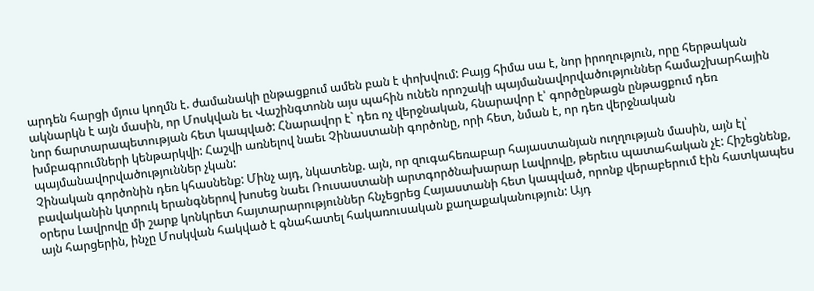արդեն հարցի մյուս կողմն է. ժամանակի ընթացքում ամեն բան է փոխվում: Բայց հիմա սա է, նոր իրողություն, որը հերթական ակնարկն է այն մասին, որ Մոսկվան եւ Վաշինգտոնն այս պահին ունեն որոշակի պայմանավորվածություններ համաշխարհային նոր ճարտարապետության հետ կապված: Հնարավոր է` դեռ ոչ վերջնական, հնարավոր է՝ գործընթացն ընթացքում դեռ խմբագրումների կենթարկվի: Հաշվի առնելով նաեւ Չինաստանի գործոնը, որի հետ, նման է, որ դեռ վերջնական պայմանավորվածություններ չկան:
Չինական գործոնին դեռ կհասնենք: Մինչ այդ, նկատենք. այն, որ զուգահեռաբար հայաստանյան ուղղության մասին, այն էլ՝ բավականին կտրուկ երանգներով խոսեց նաեւ Ռուսաստանի արտգործնախարար Լավրովը, թերեւս պատահական չէ: Հիշեցնենք, օրերս Լավրովը մի շարք կոնկրետ հայտարարություններ հնչեցրեց Հայաստանի հետ կապված, որոնք վերաբերում էին հատկապես այն հարցերին, ինչը Մոսկվան հակված է գնահատել հակառուսական քաղաքականություն: Այդ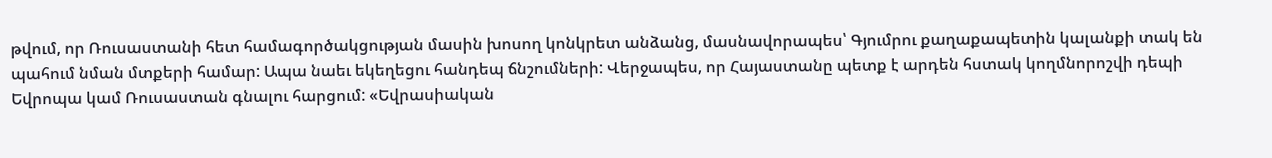թվում, որ Ռուսաստանի հետ համագործակցության մասին խոսող կոնկրետ անձանց, մասնավորապես՝ Գյումրու քաղաքապետին կալանքի տակ են պահում նման մտքերի համար: Ապա նաեւ եկեղեցու հանդեպ ճնշումների: Վերջապես, որ Հայաստանը պետք է արդեն հստակ կողմնորոշվի դեպի Եվրոպա կամ Ռուսաստան գնալու հարցում: «Եվրասիական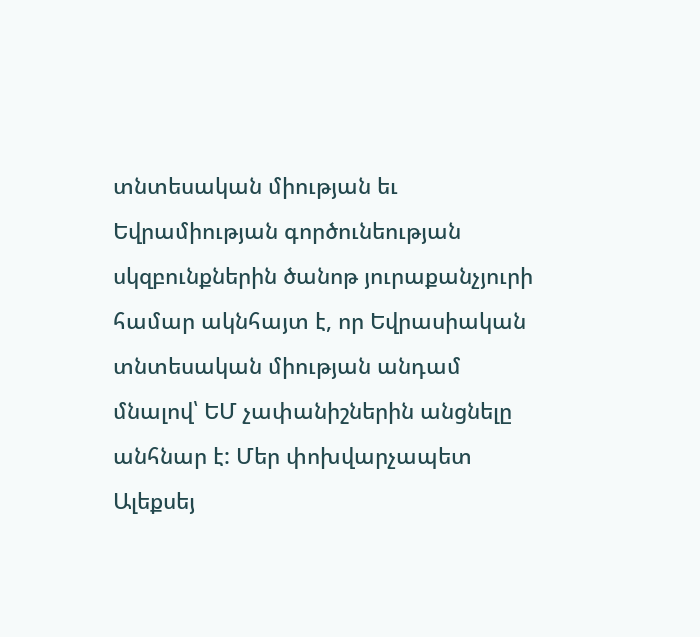տնտեսական միության եւ Եվրամիության գործունեության սկզբունքներին ծանոթ յուրաքանչյուրի համար ակնհայտ է, որ Եվրասիական տնտեսական միության անդամ մնալով՝ ԵՄ չափանիշներին անցնելը անհնար է: Մեր փոխվարչապետ Ալեքսեյ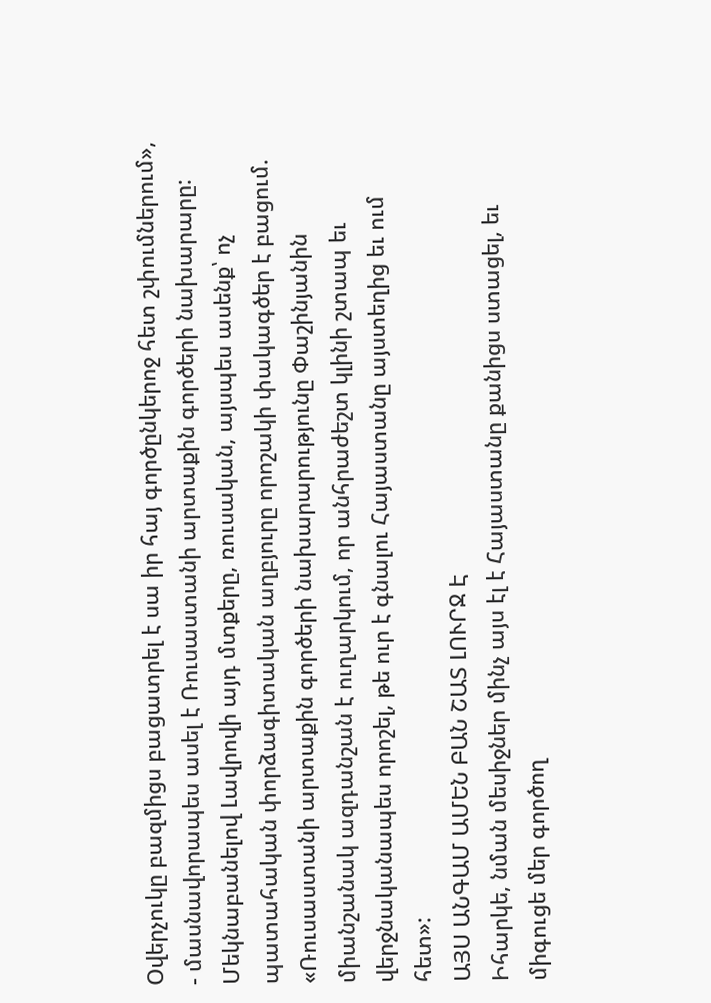Օվերչուկը բազմիցս բացատրել է սա իր հայ գործընկերոջ հետ շփումներում», - մասնավորապես ասել է Ռուսաստանի արտաքին գործերի նախարարը:
Մեկնաբանելով Լավրովի այդ մտքերը, ռուսական, այսպես ասենք՝ ոչ պատահական փորձագիտական աղբյուրը որոշակի փակագծեր է բացում. «Ռուսաստանի արտաքին գործերի նախարարությունը Փաշինյանին միանշանակ ազդանշան է ուղարկում, որ անհրաժեշտ կլինի շտապ եւ վերջնականապես որոշել, թե ուր է գնալու Հայաստանը այստեղից եւ ում հետ»:
ԱՅՍ ԱՆԳԱՄ ԱՄԵՆ ԲԱՆ ՇԱՏ ԼՈՒՐՋ Է
Իհարկե, նման մեսիջներ մինչ այս էլ է Հայաստանը քանիցս ստացել, եւ միգուցե մեր գործող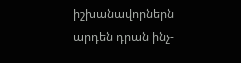իշխանավորներն արդեն դրան ինչ-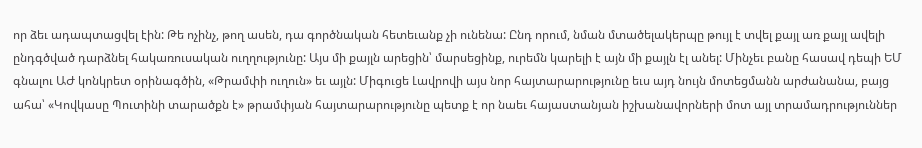որ ձեւ ադապտացվել էին: Թե ոչինչ, թող ասեն, դա գործնական հետեւանք չի ունենա: Ընդ որում, նման մտածելակերպը թույլ է տվել քայլ առ քայլ ավելի ընդգծված դարձնել հակառուսական ուղղությունը: Այս մի քայլն արեցին՝ մարսեցինք, ուրեմն կարելի է այն մի քայլն էլ անել: Մինչեւ բանը հասավ դեպի ԵՄ գնալու ԱԺ կոնկրետ օրինագծին, «Թրամփի ուղուն» եւ այլն: Միգուցե Լավրովի այս նոր հայտարարությունը եւս այդ նույն մոտեցմանն արժանանա, բայց ահա՝ «Կովկասը Պուտինի տարածքն է» թրամփյան հայտարարությունը պետք է որ նաեւ հայաստանյան իշխանավորների մոտ այլ տրամադրություններ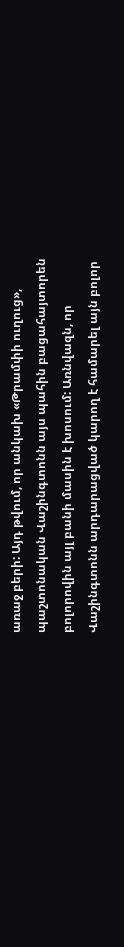առաջ բերի: Այդ թվում, որ անկախ «Թրամփի ուղուց», պաշտոնական Վաշինգտոնն այս պահին բացահայտորեն բոլորովին այլ բանի մասին է խոսում: Առնվազն, որ Վաշինգտոնն արդարացված կարող է համարել այն բոլոր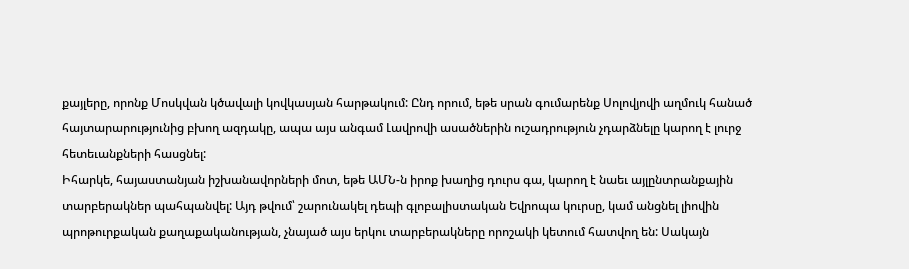քայլերը, որոնք Մոսկվան կծավալի կովկասյան հարթակում: Ընդ որում, եթե սրան գումարենք Սոլովյովի աղմուկ հանած հայտարարությունից բխող ազդակը, ապա այս անգամ Լավրովի ասածներին ուշադրություն չդարձնելը կարող է լուրջ հետեւանքների հասցնել:
Իհարկե, հայաստանյան իշխանավորների մոտ, եթե ԱՄՆ-ն իրոք խաղից դուրս գա, կարող է նաեւ այլընտրանքային տարբերակներ պահպանվել: Այդ թվում՝ շարունակել դեպի գլոբալիստական Եվրոպա կուրսը, կամ անցնել լիովին պրոթուրքական քաղաքականության, չնայած այս երկու տարբերակները որոշակի կետում հատվող են: Սակայն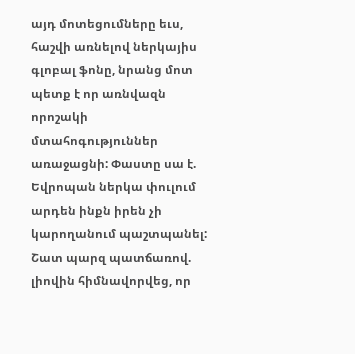այդ մոտեցումները եւս, հաշվի առնելով ներկայիս գլոբալ ֆոնը, նրանց մոտ պետք է որ առնվազն որոշակի մտահոգություններ առաջացնի: Փաստը սա է. Եվրոպան ներկա փուլում արդեն ինքն իրեն չի կարողանում պաշտպանել: Շատ պարզ պատճառով. լիովին հիմնավորվեց, որ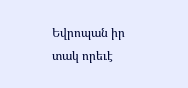Եվրոպան իր տակ որեւէ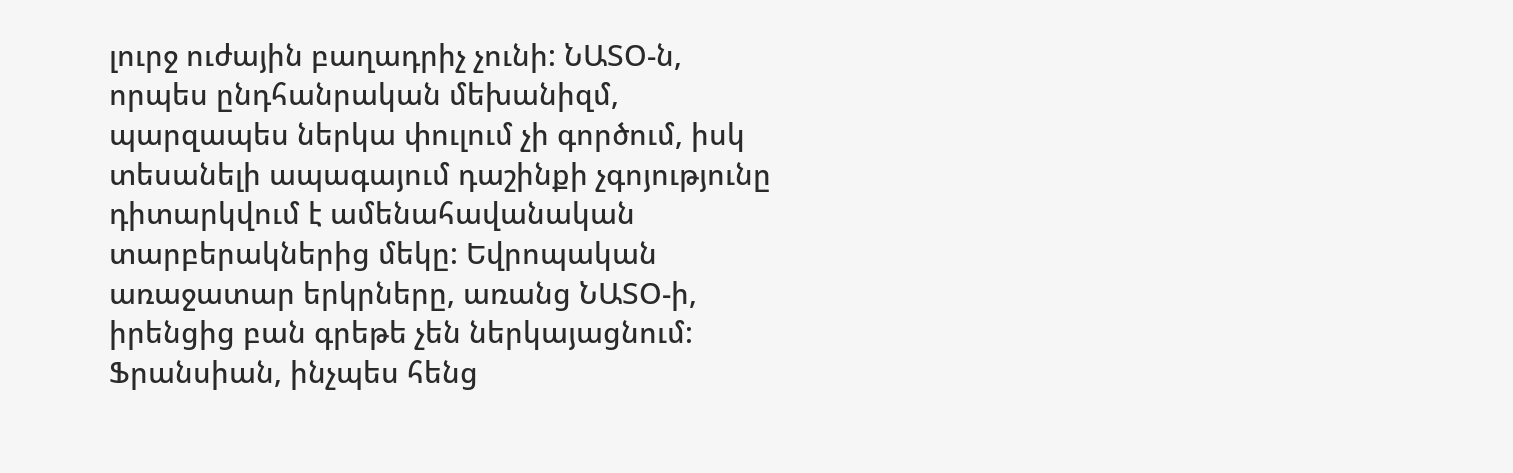լուրջ ուժային բաղադրիչ չունի: ՆԱՏՕ-ն, որպես ընդհանրական մեխանիզմ, պարզապես ներկա փուլում չի գործում, իսկ տեսանելի ապագայում դաշինքի չգոյությունը դիտարկվում է ամենահավանական տարբերակներից մեկը: Եվրոպական առաջատար երկրները, առանց ՆԱՏՕ-ի, իրենցից բան գրեթե չեն ներկայացնում: Ֆրանսիան, ինչպես հենց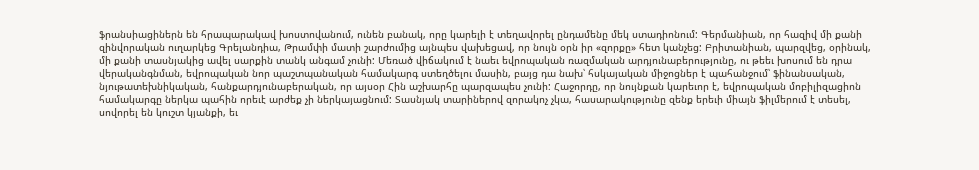ֆրանսիացիներն են հրապարակավ խոստովանում, ունեն բանակ, որը կարելի է տեղավորել ընդամենը մեկ ստադիոնում: Գերմանիան, որ հազիվ մի քանի զինվորական ուղարկեց Գրելանդիա, Թրամփի մատի շարժումից այնպես վախեցավ, որ նույն օրն իր «զորքը» հետ կանչեց: Բրիտանիան, պարզվեց, օրինակ, մի քանի տասնյակից ավել սարքին տանկ անգամ չունի: Մեռած վիճակում է նաեւ եվրոպական ռազմական արդյունաբերությունը, ու թեեւ խոսում են դրա վերականգնման, եվրոպական նոր պաշտպանական համակարգ ստեղծելու մասին, բայց դա նախ՝ հսկայական միջոցներ է պահանջում՝ ֆինանսական, նյութատեխնիկական, հանքարդյունաբերական, որ այսօր Հին աշխարհը պարզապես չունի: Հաջորդը, որ նույնքան կարեւոր է, եվրոպական մոբիլիզացիոն համակարգը ներկա պահին որեւէ արժեք չի ներկայացնում: Տասնյակ տարիներով զորակոչ չկա, հասարակությունը զենք երեւի միայն ֆիլմերում է տեսել, սովորել են կուշտ կյանքի, եւ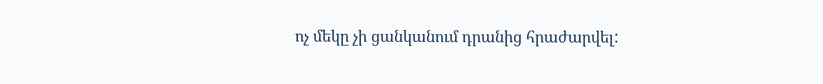ոչ մեկը չի ցանկանում դրանից հրաժարվել: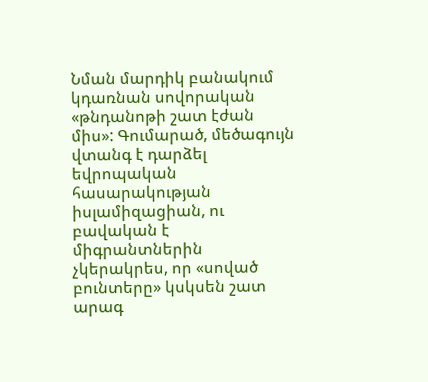Նման մարդիկ բանակում կդառնան սովորական «թնդանոթի շատ էժան միս»: Գումարած, մեծագույն վտանգ է դարձել եվրոպական հասարակության իսլամիզացիան, ու բավական է միգրանտներին չկերակրես, որ «սոված բունտերը» կսկսեն շատ արագ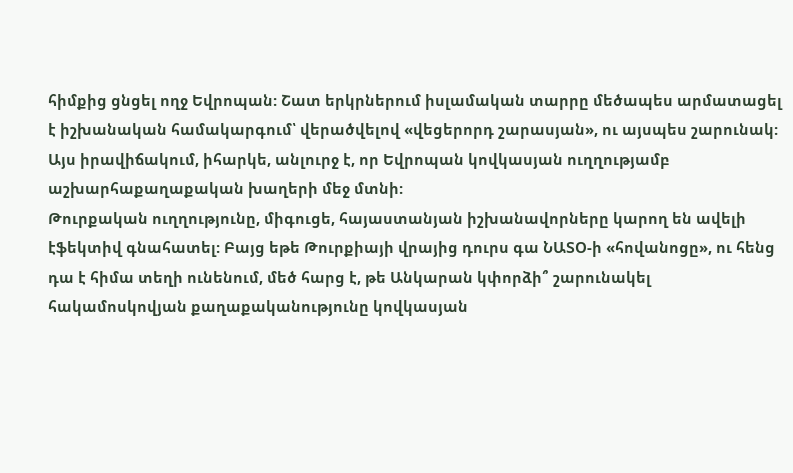հիմքից ցնցել ողջ Եվրոպան: Շատ երկրներում իսլամական տարրը մեծապես արմատացել է իշխանական համակարգում՝ վերածվելով «վեցերորդ շարասյան», ու այսպես շարունակ: Այս իրավիճակում, իհարկե, անլուրջ է, որ Եվրոպան կովկասյան ուղղությամբ աշխարհաքաղաքական խաղերի մեջ մտնի:
Թուրքական ուղղությունը, միգուցե, հայաստանյան իշխանավորները կարող են ավելի էֆեկտիվ գնահատել: Բայց եթե Թուրքիայի վրայից դուրս գա ՆԱՏՕ-ի «հովանոցը», ու հենց դա է հիմա տեղի ունենում, մեծ հարց է, թե Անկարան կփորձի՞ շարունակել հակամոսկովյան քաղաքականությունը կովկասյան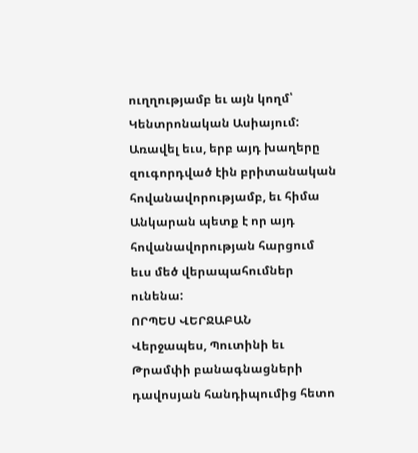ուղղությամբ եւ այն կողմ՝ Կենտրոնական Ասիայում: Առավել եւս, երբ այդ խաղերը զուգորդված էին բրիտանական հովանավորությամբ, եւ հիմա Անկարան պետք է որ այդ հովանավորության հարցում եւս մեծ վերապահումներ ունենա:
ՈՐՊԵՍ ՎԵՐՋԱԲԱՆ
Վերջապես, Պուտինի եւ Թրամփի բանագնացների դավոսյան հանդիպումից հետո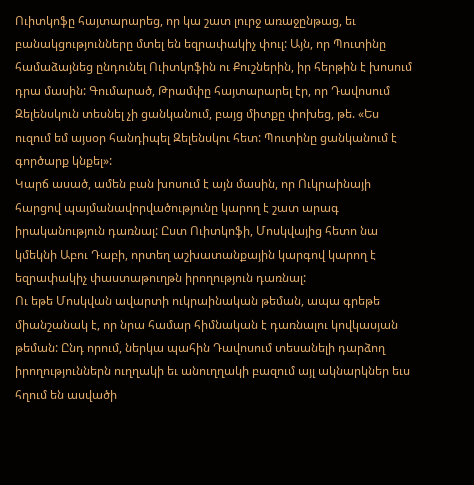Ուիտկոֆը հայտարարեց, որ կա շատ լուրջ առաջընթաց, եւ բանակցությունները մտել են եզրափակիչ փուլ: Այն, որ Պուտինը համաձայնեց ընդունել Ուիտկոֆին ու Քուշներին, իր հերթին է խոսում դրա մասին: Գումարած, Թրամփը հայտարարել էր, որ Դավոսում Զելենսկուն տեսնել չի ցանկանում, բայց միտքը փոխեց, թե. «Ես ուզում եմ այսօր հանդիպել Զելենսկու հետ: Պուտինը ցանկանում է գործարք կնքել»:
Կարճ ասած, ամեն բան խոսում է այն մասին, որ Ուկրաինայի հարցով պայմանավորվածությունը կարող է շատ արագ իրականություն դառնալ: Ըստ Ուիտկոֆի, Մոսկվայից հետո նա կմեկնի Աբու Դաբի, որտեղ աշխատանքային կարգով կարող է եզրափակիչ փաստաթուղթն իրողություն դառնալ:
Ու եթե Մոսկվան ավարտի ուկրաինական թեման, ապա գրեթե միանշանակ է, որ նրա համար հիմնական է դառնալու կովկասյան թեման: Ընդ որում, ներկա պահին Դավոսում տեսանելի դարձող իրողություններն ուղղակի եւ անուղղակի բազում այլ ակնարկներ եւս հղում են ասվածի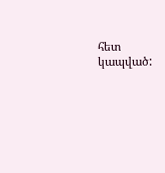հետ կապված: